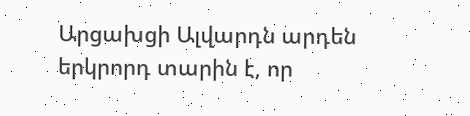Արցախցի Ալվարդն արդեն երկրորդ տարին է, որ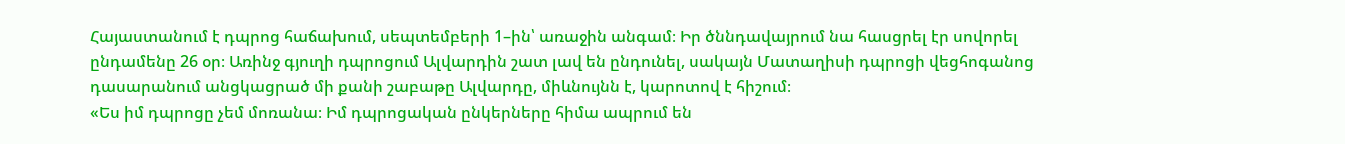Հայաստանում է դպրոց հաճախում, սեպտեմբերի 1–ին՝ առաջին անգամ։ Իր ծննդավայրում նա հասցրել էր սովորել ընդամենը 26 օր։ Առինջ գյուղի դպրոցում Ալվարդին շատ լավ են ընդունել, սակայն Մատաղիսի դպրոցի վեցհոգանոց դասարանում անցկացրած մի քանի շաբաթը Ալվարդը, միևնույնն է, կարոտով է հիշում։
«Ես իմ դպրոցը չեմ մոռանա։ Իմ դպրոցական ընկերները հիմա ապրում են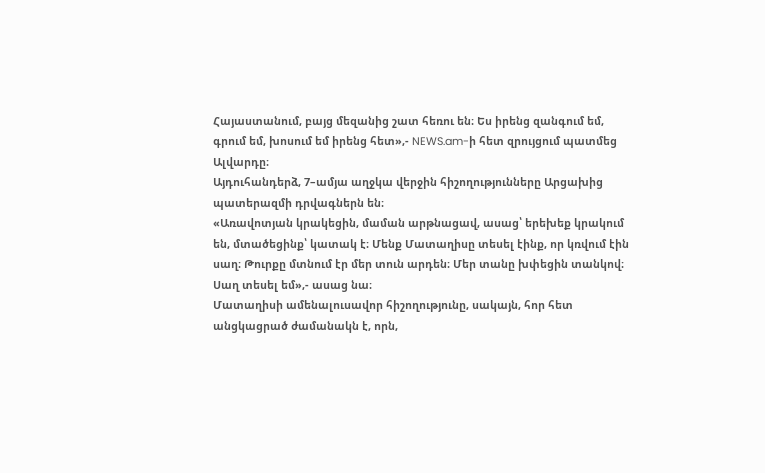Հայաստանում, բայց մեզանից շատ հեռու են։ Ես իրենց զանգում եմ, գրում եմ, խոսում եմ իրենց հետ»,- NEWS.am-ի հետ զրույցում պատմեց Ալվարդը։
Այդուհանդերձ, 7–ամյա աղջկա վերջին հիշողությունները Արցախից պատերազմի դրվագներն են։
«Առավոտյան կրակեցին, մաման արթնացավ, ասաց՝ երեխեք կրակում են, մտածեցինք՝ կատակ է։ Մենք Մատաղիսը տեսել էինք, որ կռվում էին սաղ։ Թուրքը մտնում էր մեր տուն արդեն։ Մեր տանը խփեցին տանկով։ Սաղ տեսել եմ»,- ասաց նա։
Մատաղիսի ամենալուսավոր հիշողությունը, սակայն, հոր հետ անցկացրած ժամանակն է, որն,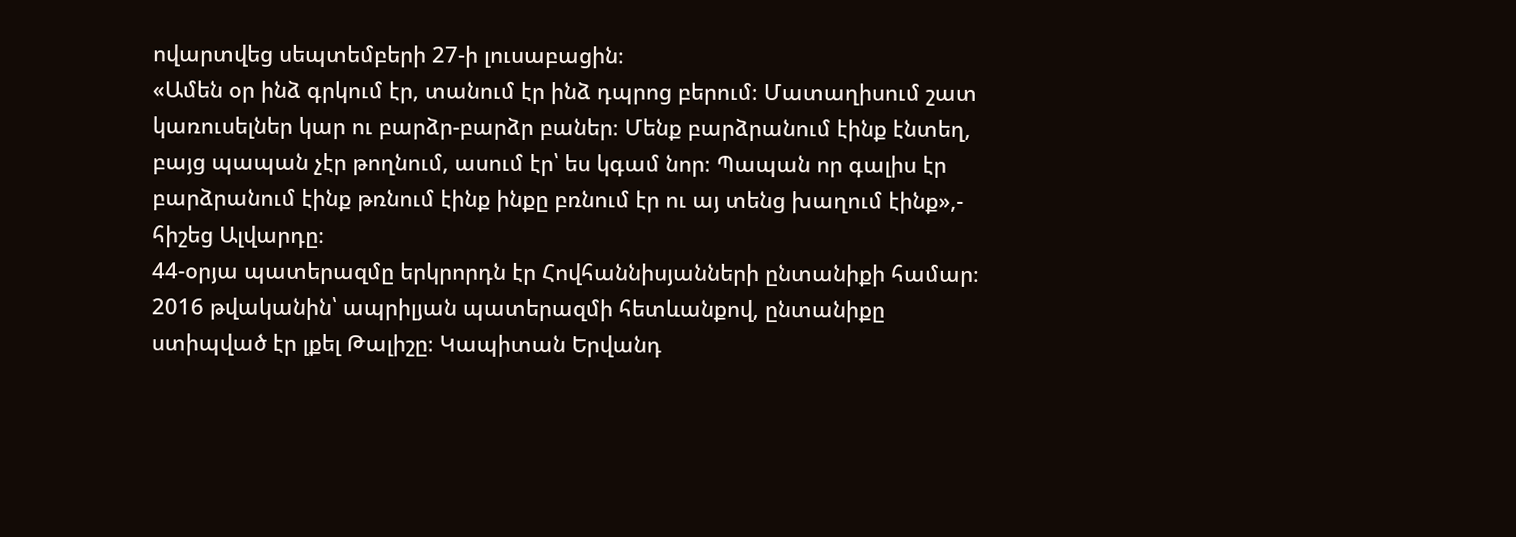ովարտվեց սեպտեմբերի 27-ի լուսաբացին։
«Ամեն օր ինձ գրկում էր, տանում էր ինձ դպրոց բերում։ Մատաղիսում շատ կառուսելներ կար ու բարձր-բարձր բաներ։ Մենք բարձրանում էինք էնտեղ, բայց պապան չէր թողնում, ասում էր՝ ես կգամ նոր։ Պապան որ գալիս էր բարձրանում էինք թռնում էինք ինքը բռնում էր ու այ տենց խաղում էինք»,- հիշեց Ալվարդը։
44-օրյա պատերազմը երկրորդն էր Հովհաննիսյանների ընտանիքի համար։ 2016 թվականին՝ ապրիլյան պատերազմի հետևանքով, ընտանիքը ստիպված էր լքել Թալիշը։ Կապիտան Երվանդ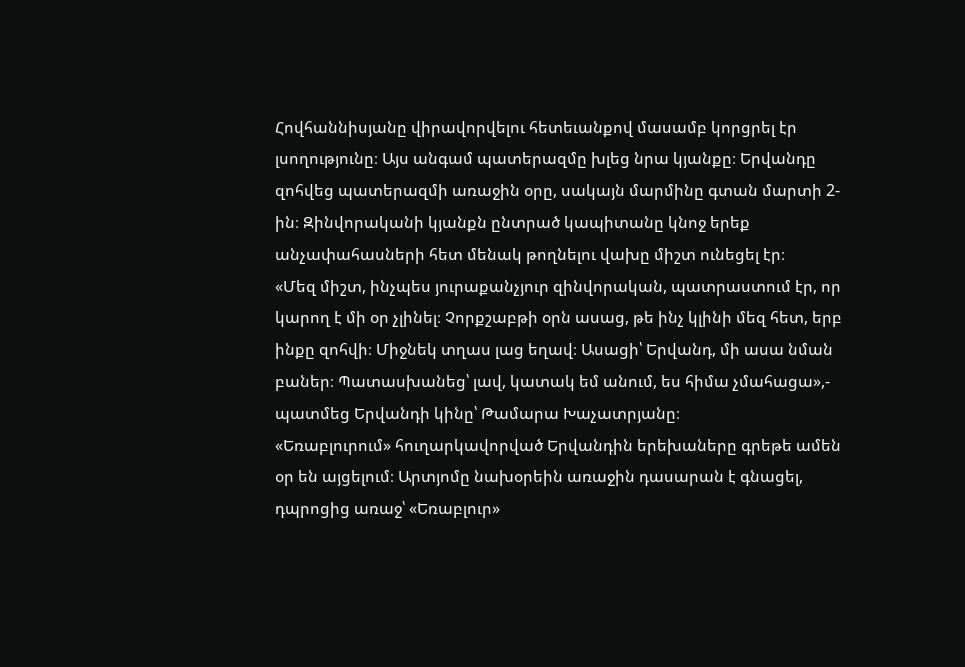Հովհաննիսյանը վիրավորվելու հետեւանքով մասամբ կորցրել էր լսողությունը։ Այս անգամ պատերազմը խլեց նրա կյանքը։ Երվանդը զոհվեց պատերազմի առաջին օրը, սակայն մարմինը գտան մարտի 2-ին։ Զինվորականի կյանքն ընտրած կապիտանը կնոջ երեք անչափահասների հետ մենակ թողնելու վախը միշտ ունեցել էր։
«Մեզ միշտ, ինչպես յուրաքանչյուր զինվորական, պատրաստում էր, որ կարող է մի օր չլինել։ Չորքշաբթի օրն ասաց, թե ինչ կլինի մեզ հետ, երբ ինքը զոհվի։ Միջնեկ տղաս լաց եղավ։ Ասացի՝ Երվանդ, մի ասա նման բաներ։ Պատասխանեց՝ լավ, կատակ եմ անում, ես հիմա չմահացա»,- պատմեց Երվանդի կինը՝ Թամարա Խաչատրյանը։
«Եռաբլուրում» հուղարկավորված Երվանդին երեխաները գրեթե ամեն օր են այցելում։ Արտյոմը նախօրեին առաջին դասարան է գնացել, դպրոցից առաջ՝ «Եռաբլուր»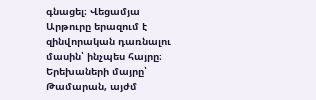գնացել։ Վեցամյա Արթուրը երազում է զինվորական դառնալու մասին՝ ինչպես հայրը։
Երեխաների մայրը՝ Թամարան, այժմ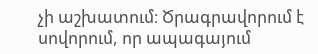չի աշխատում։ Ծրագրավորում է սովորում, որ ապագայում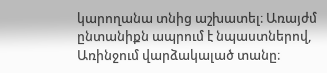կարողանա տնից աշխատել։ Առայժմ ընտանիքն ապրում է նպաստներով, Առինջում վարձակալած տանը։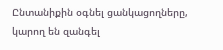Ընտանիքին օգնել ցանկացողները, կարող են զանգել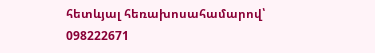հետևյալ հեռախոսահամարով՝
098222671